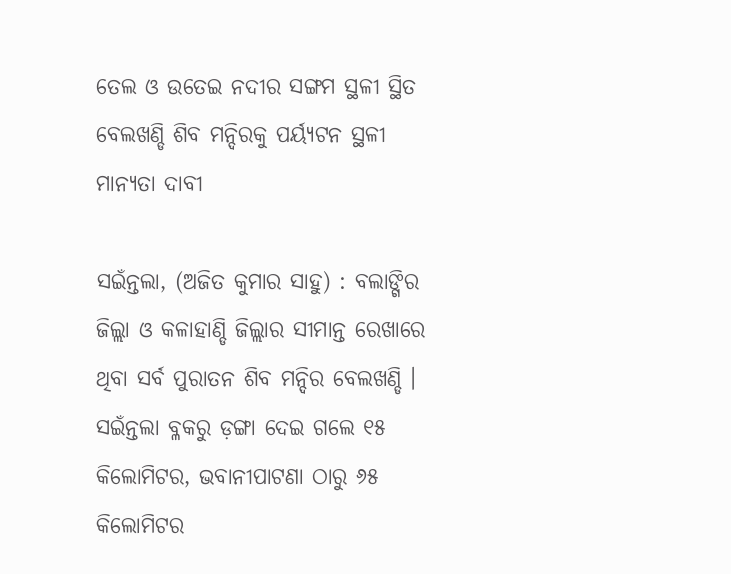ତେଲ ଓ ଉତେଇ ନଦୀର ସଙ୍ଗମ ସ୍ଥଳୀ ‌ସ୍ଥିତ ବେଲଖଣ୍ଡି ଶିବ ମନ୍ଦିରକୁ ପର୍ୟ୍ୟଟନ ସ୍ଥଳୀ ମାନ୍ୟତା ଦାବୀ

ସଇଁନ୍ତଲା, (ଅଜିତ କୁମାର ସାହୁ) : ବଲାଙ୍ଗିର ଜିଲ୍ଲା ଓ କଳାହାଣ୍ଡି ଜିଲ୍ଲାର ସୀମାନ୍ତ ରେଖାରେ ଥିବା ସର୍ବ ପୁରାତନ ଶିବ ମନ୍ଦିର ବେଲଖଣ୍ଡି । ସଇଁନ୍ତଲା ବ୍ଳକରୁ ଡ଼ଙ୍ଗା ଦେଇ ଗଲେ ୧୫ କିଲୋମିଟର, ଭବାନୀପାଟଣା ଠାରୁ ୬୫ କିଲୋମିଟର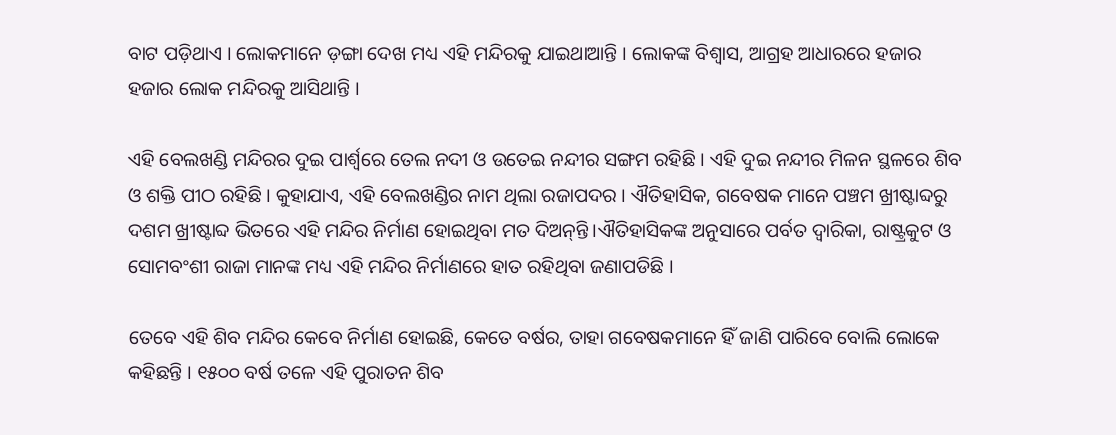ବାଟ ପଡ଼ିଥାଏ । ଲୋକମାନେ ଡ଼ଙ୍ଗା ଦେଖ ମଧ୍ୟ ଏହି ମନ୍ଦିରକୁ ଯାଇଥାଆନ୍ତି । ଲୋକଙ୍କ ବିଶ୍ୱାସ, ଆଗ୍ରହ ଆଧାରରେ ହଜାର ହଜାର ଲୋକ ମନ୍ଦିରକୁ ଆସିଥାନ୍ତି ।

ଏହି ବେଲଖଣ୍ଡି ମନ୍ଦିରର ଦୁଇ ପାର୍ଶ୍ଵରେ ତେଲ ନଦୀ ଓ ଉତେଇ ନନ୍ଦୀର ସଙ୍ଗମ ରହିଛି । ଏହି ଦୁଇ ନନ୍ଦୀର ମିଳନ ସ୍ଥଳରେ ଶିବ ଓ ଶକ୍ତି ପୀଠ ରହିଛି । କୁହାଯାଏ, ଏହି ବେଲଖଣ୍ଡିର ନାମ ଥିଲା ରଜାପଦର । ଐତିହାସିକ, ଗବେଷକ ମାନେ ପଞ୍ଚମ ଖ୍ରୀଷ୍ଟାବ୍ଦରୁ ଦଶମ ଖ୍ରୀଷ୍ଟାବ୍ଦ ଭିତରେ ଏହି ମନ୍ଦିର ନିର୍ମାଣ ହୋଇଥିବା ମତ ଦିଅନ୍‌ନ୍ତି।ଐତିହାସିକଙ୍କ ଅନୁସାରେ ପର୍ବତ ଦ୍ୱାରିକା, ରାଷ୍ଟ୍ରକୁଟ ଓ ସୋମବଂଶୀ ରାଜା ମାନଙ୍କ ମଧ୍ୟ ଏହି ମନ୍ଦିର ନିର୍ମାଣରେ ହାତ ରହିଥିବା ଜଣାପଡିଛି ।

ତେବେ ଏହି ଶିବ ମନ୍ଦିର କେବେ ନିର୍ମାଣ ହୋଇଛି, କେତେ ବର୍ଷର, ତାହା ଗବେଷକମାନେ ହିଁ ଜାଣି ପାରିବେ ବୋଲି ଲୋକେ କହିଛନ୍ତି । ୧୫୦୦ ବର୍ଷ ତଳେ ଏହି ପୁରାତନ ଶିବ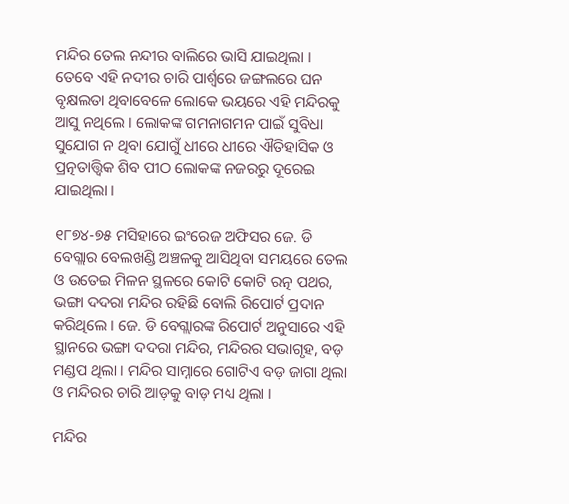ମନ୍ଦିର ତେଲ ନନ୍ଦୀର ବାଲିରେ ଭାସି ଯାଇଥିଲା । ତେବେ ଏହି ନଦୀର ଚାରି ପାର୍ଶ୍ବରେ ଜଙ୍ଗଲରେ ଘନ ବୃକ୍ଷଲତା ଥିବାବେଳେ ଲୋକେ ଭୟରେ ଏହି ମନ୍ଦିରକୁ ଆସୁ ନଥିଲେ । ଲୋକଙ୍କ ଗମନାଗମନ ପାଇଁ ସୁବିଧା ସୁଯୋଗ ନ ଥିବା ଯୋଗୁଁ ଧୀରେ ଧୀରେ ଐତିହାସିକ ଓ ପ୍ରତ୍ନତାତ୍ତ୍ୱିକ ଶିବ ପୀଠ ଲୋକଙ୍କ ନଜରରୁ ଦୂରେଇ ଯାଇଥିଲା ।

୧୮୭୪-୭୫ ମସିହାରେ ଇଂରେଜ ଅଫିସର ଜେ. ଡି ବେଗ୍ଲାର ବେଲଖଣ୍ଡି ଅଞ୍ଚଳକୁ ଆସିଥିବା ସମୟରେ ତେଲ ଓ ଉତେଇ ମିଳନ ସ୍ଥଳରେ କୋଟି କୋଟି ରତ୍ନ ପଥର, ଭଙ୍ଗା ଦଦରା ମନ୍ଦିର ରହିଛି ବୋଲି ରିପୋର୍ଟ ପ୍ରଦାନ କରିଥିଲେ । ଜେ. ଡି ବେଗ୍ଲାରଙ୍କ ରିପୋର୍ଟ ଅନୁସାରେ ଏହି ସ୍ଥାନରେ ଭଙ୍ଗା ଦଦରା ମନ୍ଦିର, ମନ୍ଦିରର ସଭାଗୃହ, ବଡ଼ ମଣ୍ଡପ ଥିଲା । ମନ୍ଦିର ସାମ୍ନାରେ ଗୋଟିଏ ବଡ଼ ଜାଗା ଥିଲା ଓ ମନ୍ଦିରର ଚାରି ଆଡ଼କୁ ବାଡ଼ ମଧ୍ୟ ଥିଲା ।

ମନ୍ଦିର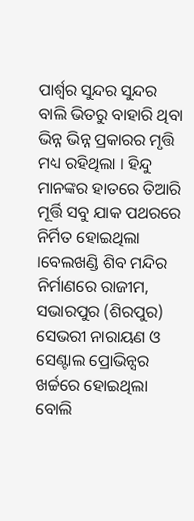ପାର୍ଶ୍ଵର ସୁନ୍ଦର ସୁନ୍ଦର ବାଲି ଭିତରୁ ବାହାରି ଥିବା ଭିନ୍ନ ଭିନ୍ନ ପ୍ରକାରର ମୃତ୍ତି ମଧ୍ୟ ରହିଥିଲା । ହିନ୍ଦୁ ମାନଙ୍କର ହାତରେ ତିଆରି ମୂର୍ତ୍ତି ସବୁ ଯାକ ପଥରରେ ନିର୍ମିତ ହୋଇଥିଲା ।ବେଲଖଣ୍ଡି ଶିବ ମନ୍ଦିର ନିର୍ମାଣରେ ରାଜୀମ, ସଭାରପୁର (ଶିରପୁର) ସେଭରୀ ନାରାୟଣ ଓ ସେଣ୍ଟାଲ ପ୍ରୋଭିନ୍ସର ଖର୍ଚ୍ଚରେ ହୋଇଥିଲା ବୋଲି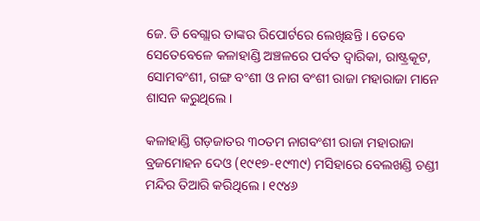ଜେ. ଡି ବେଗ୍ଲାର ତାଙ୍କର ରିପୋର୍ଟରେ ଲେଖିଛନ୍ତି । ତେବେ ସେତେବେଳେ କଳାହାଣ୍ଡି ଅଞ୍ଚଳରେ ପର୍ବତ ଦ୍ୱାରିକା, ରାଷ୍ଟ୍ରକୂଟ, ସୋମବଂଶୀ, ଗଙ୍ଗ ବଂଶୀ ଓ ନାଗ ବଂଶୀ ରାଜା ମହାରାଜା ମାନେ ଶାସନ କରୁଥିଲେ ।

କଳାହାଣ୍ଡି ଗଡ଼ଜାତର ୩୦ତମ ନାଗବଂଶୀ ରାଜା ମହାରାଜା ବ୍ରଜମୋହନ ଦେଓ (୧୯୧୭-୧୯୩୯) ମସିହାରେ ବେଲଖଣ୍ଡି ଚଣ୍ଡୀ ମନ୍ଦିର ତିଆରି କରିଥିଲେ । ୧୯୪୬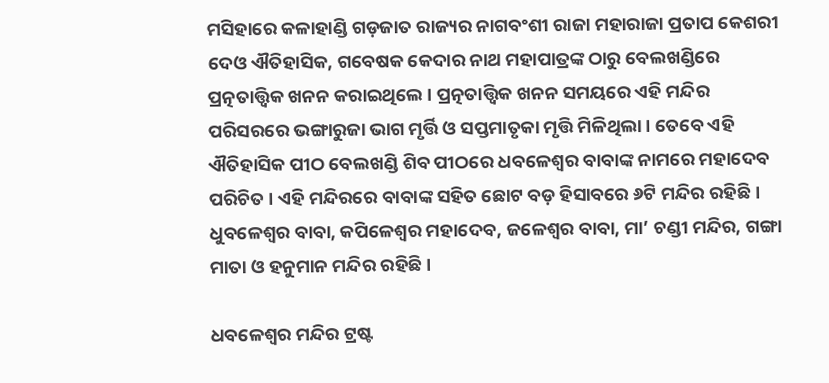ମସିହାରେ କଳାହାଣ୍ଡି ଗଡ଼ଜାତ ରାଜ୍ୟର ନାଗବଂଶୀ ରାଜା ମହାରାଜା ପ୍ରତାପ କେଶରୀ ଦେଓ ଐତିହାସିକ, ଗବେଷକ କେଦାର ନାଥ ମହାପାତ୍ରଙ୍କ ଠାରୁ ବେଲଖଣ୍ଡିରେ ପ୍ରତ୍ନତାତ୍ତ୍ୱିକ ଖନନ କରାଇଥିଲେ । ପ୍ରତ୍ନତାତ୍ତ୍ୱିକ ଖନନ ସମୟରେ ଏହି ମନ୍ଦିର ପରିସରରେ ଭଙ୍ଗାରୁଜା ଭାଗ ମୃର୍ତ୍ତି ଓ ସପ୍ତମାତୃକା ମୃତ୍ତି ମିଳିଥିଲା । ତେବେ ଏହି ଐତିହାସିକ ପୀଠ ବେଲଖଣ୍ଡି ଶିବ ପୀଠରେ ଧବଳେଶ୍ବର ବାବାଙ୍କ ନାମରେ ମହାଦେବ ପରିଚିତ । ଏହି ମନ୍ଦିରରେ ବାବାଙ୍କ ସହିତ ଛୋଟ ବଡ଼ ହିସାବରେ ୬ଟି ମନ୍ଦିର ରହିଛି । ଧୁବଳେଶ୍ୱର ବାବା, କପିଳେଶ୍ୱର ମହାଦେବ, ଜଳେଶ୍ବର ବାବା, ମା’ ଚଣ୍ଡୀ ମନ୍ଦିର, ଗଙ୍ଗା ମାତା ଓ ହନୁମାନ ମନ୍ଦିର ରହିଛି ।

ଧବଳେଶ୍ବର ମନ୍ଦିର ଟ୍ରଷ୍ଟ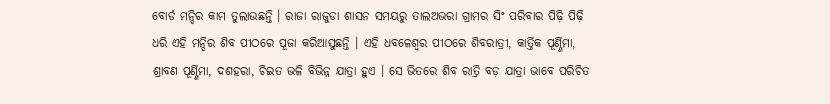ବୋର୍ଡ ମନ୍ଦିର କାମ ତୁଲାଉଛନ୍ତି । ରାଜା ରାଜୁଡା ଶାସନ ସମୟରୁ ତାଲଅଭରା ଗ୍ରାମର ସିଂ ପରିବାର ପିଢ଼ି ପିଢ଼ି ଧରି ଏହି ମନ୍ଦିର ଶିବ ପୀଠରେ ପୂଜା କରିଆସୁଛନ୍ତି । ଏହି ଧବଳେଶ୍ୱର ପୀଠରେ ଶିବରାତ୍ରୀ, କାର୍ତ୍ତିକ ପୂର୍ଣ୍ଣିମା, ଶ୍ରାବଣ ପୂର୍ଣ୍ଣିମା, ଦଶହରା, ଚିଇତ ଭଳି ବିଭିନ୍ନ ଯାତ୍ରା ହୁଏ । ସେ ଭିତରେ ଶିବ ରାତ୍ରି ବଡ଼ ଯାତ୍ରା ଭାବେ ପରିଚିତ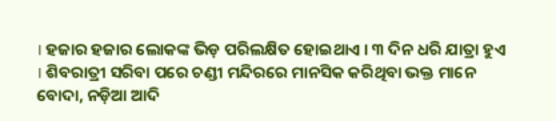। ହଜାର ହଜାର ଲୋକଙ୍କ ଭିଡ଼ ପରିଲକ୍ଷିତ ହୋଇଥାଏ । ୩ ଦିନ ଧରି ଯାତ୍ରା ହୁଏ । ଶିବରାତ୍ରୀ ସରିବା ପରେ ଚଣ୍ଡୀ ମନ୍ଦିରରେ ମାନସିକ କରିଥିବା ଭକ୍ତ ମାନେ ବୋଦା, ନଡ଼ିଆ ଆଦି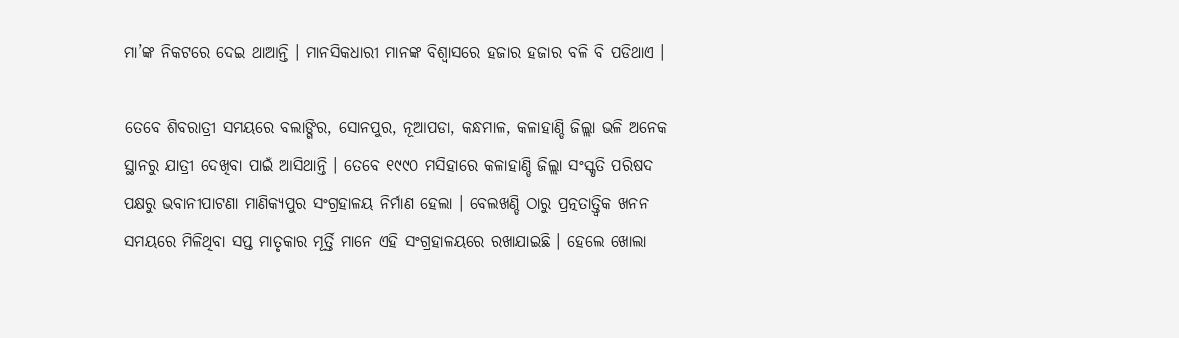ମା’ଙ୍କ ନିକଟରେ ଦେଇ ଥାଆନ୍ତି । ମାନସିକଧାରୀ ମାନଙ୍କ ବିଶ୍ୱାସରେ ହଜାର ହଜାର ବଳି ବି ପଡିଥାଏ ।

ତେବେ ଶିବରାତ୍ରୀ ସମୟରେ ବଲାଙ୍ଗିର, ସୋନପୁର, ନୂଆପଡା, କନ୍ଧମାଳ, କଳାହାଣ୍ଡି ଜିଲ୍ଲା ଭଳି ଅନେକ ସ୍ଥାନରୁ ଯାତ୍ରୀ ଦେଖିବା ପାଇଁ ଆସିଥାନ୍ତି । ତେବେ ୧୯୯୦ ମସିହାରେ କଳାହାଣ୍ଡି ଜିଲ୍ଲା ସଂସ୍କୃତି ପରିଷଦ ପକ୍ଷରୁ ଭବାନୀପାଟଣା ମାଣିକ୍ୟପୁର ସଂଗ୍ରହାଳୟ ନିର୍ମାଣ ହେଲା । ବେଲଖଣ୍ଡି ଠାରୁ ପ୍ରତ୍ନତାତ୍ତ୍ୱିକ ଖନନ ସମୟରେ ମିଳିଥିବା ସପ୍ତ ମାତୃକାର ମୂର୍ତ୍ତି ମାନେ ଏହି ସଂଗ୍ରହାଳୟରେ ରଖାଯାଇଛି । ହେଲେ ଖୋଲା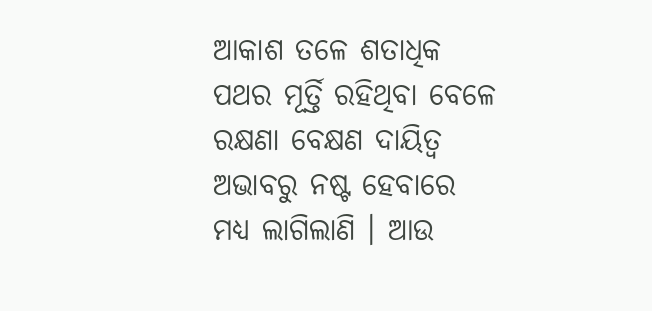ଆକାଶ ତଳେ ଶତାଧିକ ପଥର ମୂର୍ତ୍ତି ରହିଥିବା ବେଳେ ରକ୍ଷଣା ବେକ୍ଷଣ ଦାୟିତ୍ୱ ଅଭାବରୁ ନଷ୍ଟ ହେବାରେ ମଧ୍ୟ ଲାଗିଲାଣି । ଆଉ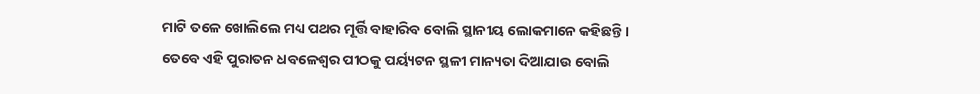ମାଟି ତଳେ ଖୋଲିଲେ ମଧ୍ୟ ପଥର ମୂର୍ତ୍ତି ବାହାରିବ ବୋଲି ସ୍ଥାନୀୟ ଲୋକମାନେ କହିଛନ୍ତି । ତେବେ ଏହି ପୁରାତନ ଧବଳେଶ୍ୱର ପୀଠକୁ ପର୍ୟ୍ୟଟନ ସ୍ଥଳୀ ମାନ୍ୟତା ଦିଆଯାଉ ବୋଲି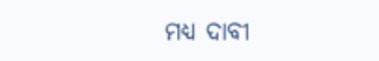ମଧ୍ୟ ଦାବୀ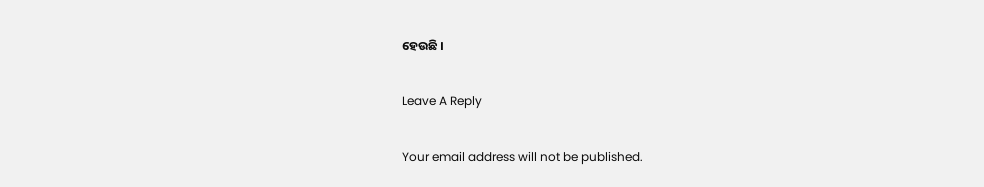ହେଉଛି ।

Leave A Reply

Your email address will not be published.